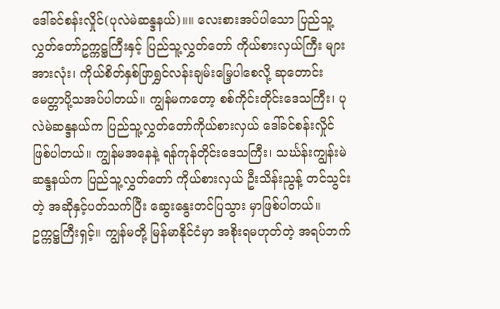ဒေါ်ခင်စန်းလှိုင်(ပုလဲမဲဆန္ဒနယ်)။။ လေးစားအပ်ပါသော ပြည်သူ့လွှတ်တော်ဥက္ကဋ္ဌကြီးနှင့် ပြည်သူ့လွှတ်တော် ကိုယ်စားလှယ်ကြီး များအားလုံး၊ ကိုယ်စိတ်နှစ်ဖြာရွှင်လန်းချမ်းမြေ့ပါစေလို့ ဆုတောင်း မေတ္တာပို့သအပ်ပါတယ်။ ကျွန်မကတော့ စစ်ကိုင်းတိုင်းဒေသကြီး၊ ပုလဲမဲဆန္ဒနယ်က ပြည်သူ့လွှတ်တော်ကိုယ်စားလှယ် ဒေါ်ခင်စန်းလှိုင် ဖြစ်ပါတယ်။ ကျွန်မအနေနဲ့ ရန်ကုန်တိုင်းဒေသကြီး၊ သင်္ဃန်းကျွန်းမဲဆန္ဒနယ်က ပြည်သူ့လွှတ်တော် ကိုယ်စားလှယ် ဦးသိန်းညွန့် တင်သွင်းတဲ့ အဆိုနှင့်ပတ်သက်ပြီး ဆွေးနွေးတင်ပြသွား မှာဖြစ်ပါတယ်။
ဥက္ကဋ္ဌကြီးရှင့်။ ကျွန်မတို့ မြန်မာနိုင်ငံမှာ အစိုးရမဟုတ်တဲ့ အရပ်ဘက်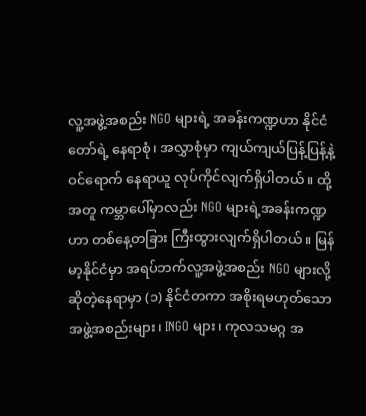လူ့အဖွဲ့အစည်း NGO များရဲ့ အခန်းကဏ္ဍဟာ နိုင်ငံတော်ရဲ့ နေရာစုံ၊ အလွှာစုံမှာ ကျယ်ကျယ်ပြန့်ပြန့်နဲ့ဝင်ရောက် နေရာယူ လုပ်ကိုင်လျက်ရှိပါတယ်။ ထို့အတူ ကမ္ဘာပေါ်မှာလည်း NGO များရဲ့အခန်းကဏ္ဍဟာ တစ်နေ့တခြား ကြီးထွားလျက်ရှိပါတယ်။ မြန်မာ့နိုင်ငံမှာ အရပ်ဘက်လူ့အဖွဲ့အစည်း NGO များလို့ ဆိုတဲ့နေရာမှာ (၁) နိုင်ငံတကာ အစိုးရမဟုတ်သော အဖွဲ့အစည်းများ၊ INGO များ၊ ကုလသမဂ္ဂ အ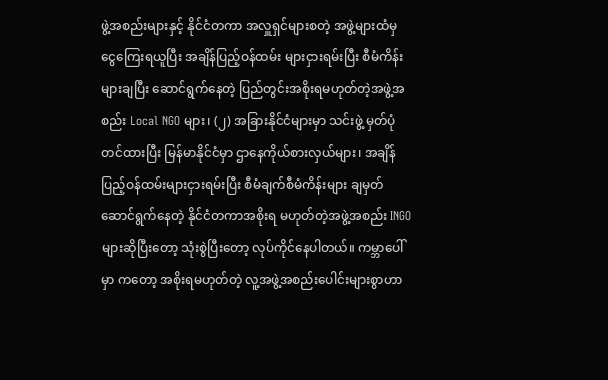ဖွဲ့အစည်းများနှင့် နိုင်ငံတကာ အလှူရှင်များစတဲ့ အဖွဲ့များထံမှ ငွေကြေးရယူပြီး အချိန်ပြည့်ဝန်ထမ်း များငှားရမ်းပြီး စီမံကိန်းများချပြီး ဆောင်ရွက်နေတဲ့ ပြည်တွင်းအစိုးရမဟုတ်တဲ့အဖွဲ့အစည်း Local NGO များ၊ (၂) အခြားနိုင်ငံများမှာ သင်းဖွဲ့ မှတ်ပုံတင်ထားပြီး မြန်မာနိုင်ငံမှာ ဌာနေကိုယ်စားလှယ်များ၊ အချိန်ပြည့်ဝန်ထမ်းများငှားရမ်းပြီး စီမံချက်စီမံကိန်းများ ချမှတ်ဆောင်ရွက်နေတဲ့ နိုင်ငံတကာအစိုးရ မဟုတ်တဲ့အဖွဲ့အစည်း INGO များဆိုပြီးတော့ သုံးစွဲပြီးတော့ လုပ်ကိုင်နေပါတယ်။ ကမ္ဘာပေါ်မှာ ကတော့ အစိုးရမဟုတ်တဲ့ လူ့အဖွဲ့အစည်းပေါင်းများစွာဟာ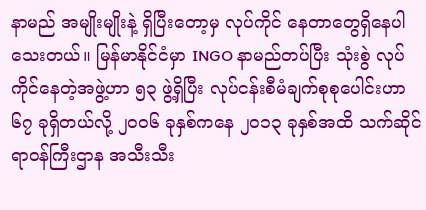နာမည် အမျိုးမျိုးနဲ့ ရှိပြီးတော့မှ လုပ်ကိုင် နေတာတွေရှိနေပါသေးတယ်။ မြန်မာနိုင်ငံမှာ INGO နာမည်တပ်ပြီး သုံးစွဲ လုပ်ကိုင်နေတဲ့အဖွဲ့ဟာ ၅၃ ဖွဲ့ရှိပြီး လုပ်ငန်းစီမံချက်စုစုပေါင်းဟာ ၆၇ ခုရှိတယ်လို့ ၂၀၀၆ ခုနှစ်ကနေ ၂၀၁၃ ခုနှစ်အထိ သက်ဆိုင်ရာဝန်ကြီးဌာန အသီးသီး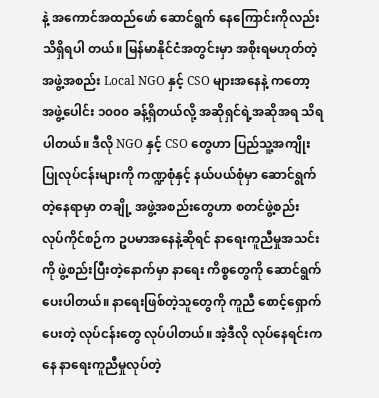နဲ့ အကောင်အထည်ဖော် ဆောင်ရွက် နေကြောင်းကိုလည်း သိရှိရပါ တယ်။ မြန်မာနိုင်ငံအတွင်းမှာ အစိုးရမဟုတ်တဲ့အဖွဲ့အစည်း Local NGO နှင့် CSO များအနေနဲ့ ကတော့ အဖွဲ့ပေါင်း ၁၀၀၀ ခန့်ရှိတယ်လို့ အဆိုရှင်ရဲ့အဆိုအရ သိရပါတယ်။ ဒီလို NGO နှင့် CSO တွေဟာ ပြည်သူ့အကျိုးပြုလုပ်ငန်းများကို ကဏ္ဍစုံနှင့် နယ်ပယ်စုံမှာ ဆောင်ရွက်တဲ့နေရာမှာ တချို့ အဖွဲ့အစည်းတွေဟာ စတင်ဖွဲ့စည်း လုပ်ကိုင်စဉ်က ဥပမာအနေနဲ့ဆိုရင် နာရေးကူညီမှုအသင်းကို ဖွဲ့စည်းပြီးတဲ့နောက်မှာ နာရေး ကိစ္စတွေကို ဆောင်ရွက်ပေးပါတယ်။ နာရေးဖြစ်တဲ့သူတွေကို ကူညီ စောင့်ရှောက်ပေးတဲ့ လုပ်ငန်းတွေ လုပ်ပါတယ်။ အဲ့ဒီလို လုပ်နေရင်းကနေ နာရေးကူညီမှုလုပ်တဲ့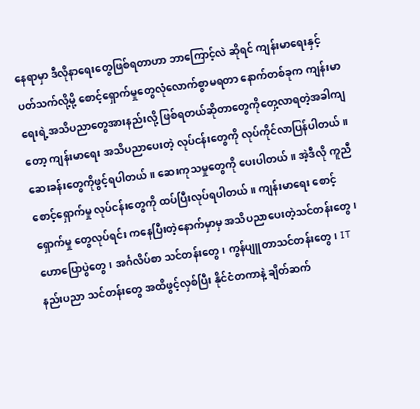နေရာမှာ ဒီလိုနာရေးတွေဖြစ်ရတာဟာ ဘာကြောင့်လဲ ဆိုရင် ကျန်းမာရေးနှင့် ပတ်သက်လို့မို့ စောင့်ရှောက်မှုတွေလုံလောက်စွာမရတာ နောက်တစ်ခုက ကျန်းမာရေးရဲ့အသိပညာတွေအားနည်းလို့ ဖြစ်ရတယ်ဆိုတာတွေကိုတှေ့လာရတဲ့အခါကျတော့ ကျန်းမာရေး အသိပညာပေးတဲ့ လုပ်ငန်းတွေကို လုပ်ကိုင်လာပြန်ပါတယ်။ ဆေးခန်းတွေကိုဖွင့်ရပါတယ်။ ဆေးကုသမှုတွေကို ပေးပါတယ်။ အဲ့ဒီလို ကူညီစောင့်ရှောက်မှု လုပ်ငန်းတွေကို ထပ်ပြီးလုပ်ရပါတယ်။ ကျန်းမာရေး စောင့်ရှောက်မှု တွေလုပ်ရင်း ကနေပြီးတဲ့နောက်မှာမှ အသိပညာပေးတဲ့သင်တန်းတွေ၊ ဟောပြောပွဲတွေ၊ အင်္ဂလိပ်စာ သင်တန်းတွေ၊ ကွန်ပျူတာသင်တန်းတွေ၊ IT နည်းပညာ သင်တန်းတွေ အထိဖွင့်လှစ်ပြီး နိုင်ငံတကာနဲ့ ချိတ်ဆက်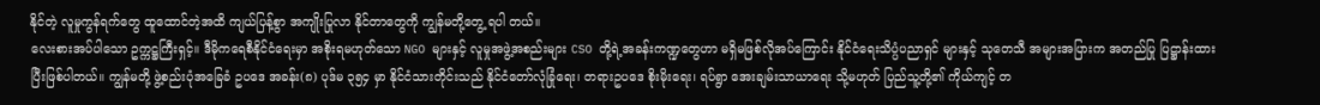နိုင်တဲ့ လူမှုကွန်ရက်တွေ ထူထောင်တဲ့အထိ ကျယ်ပြန့်စွာ အကျိုးပြုလာ နိုင်တာတွေကို ကျွန်မတို့တွေ့ ရပါ တယ်။
လေးစားအပ်ပါသော ဥက္ကဋ္ဌကြီးရှင့်။ ဒီမိုကရေစီနိုင်ငံရေးမှာ အစိုးရမဟုတ်သော NGO များနှင့် လူမှုအဖွဲ့အစည်းများ CSO တို့ရဲ့အခန်းကဏ္ဍတွေဟာ မရှိမဖြစ်လိုအပ်ကြောင်း နိုင်ငံရေးသိပ္ပံပညာရှင် များနှင့် သုတေသီ အများအပြားက အတည်ပြု ပြဋ္ဌာန်းထားပြီးဖြစ်ပါတယ်။ ကျွန်မတို့ ဖွဲ့စည်းပုံအခြေခံ ဥပဒေ အခန်း(၈) ပုဒ်မ ၃၅၄ မှာ နိုင်ငံသားတိုင်းသည် နိုင်ငံတော်လုံခြုံရေး၊ တရားဥပဒေ စိုးမိုးရေး၊ ရပ်ရွာ အေးချမ်းသာယာရေး သို့မဟုတ် ပြည်သူ့တို့၏ ကိုယ်ကျင့် တ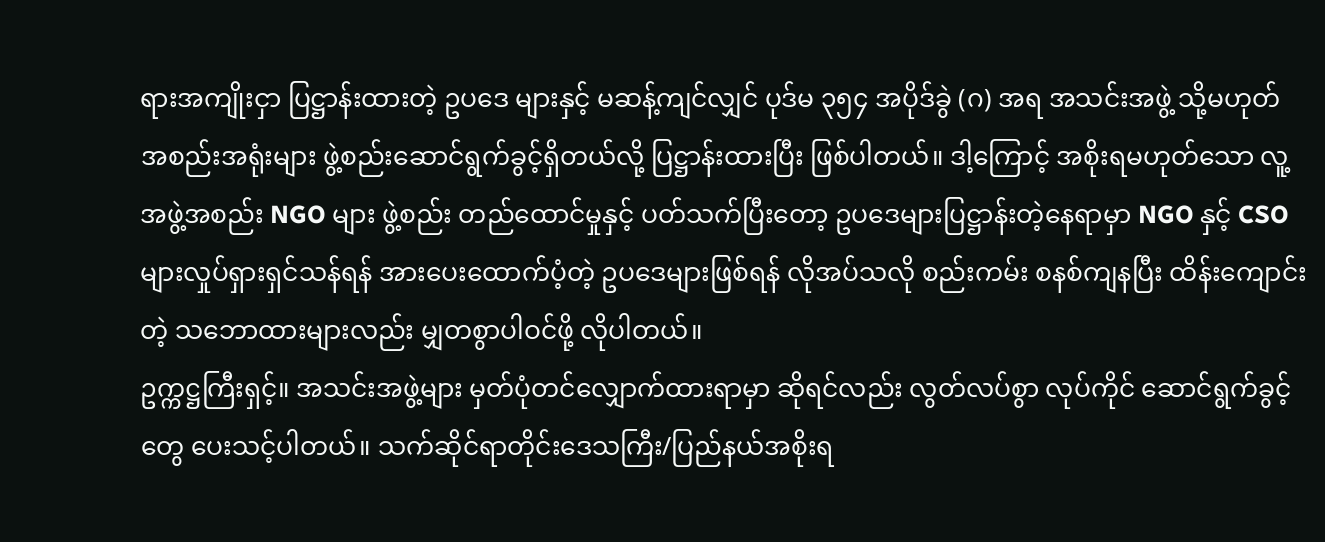ရားအကျိုးငှာ ပြဋ္ဌာန်းထားတဲ့ ဥပဒေ များနှင့် မဆန့်ကျင်လျှင် ပုဒ်မ ၃၅၄ အပိုဒ်ခွဲ (ဂ) အရ အသင်းအဖွဲ့ သို့မဟုတ် အစည်းအရုံးများ ဖွဲ့စည်းဆောင်ရွက်ခွင့်ရှိတယ်လို့ ပြဋ္ဌာန်းထားပြီး ဖြစ်ပါတယ်။ ဒါ့ကြောင့် အစိုးရမဟုတ်သော လူ့အဖွဲ့အစည်း NGO များ ဖွဲ့စည်း တည်ထောင်မှုနှင့် ပတ်သက်ပြီးတော့ ဥပဒေများပြဋ္ဌာန်းတဲ့နေရာမှာ NGO နှင့် CSO များလှုပ်ရှားရှင်သန်ရန် အားပေးထောက်ပံ့တဲ့ ဥပဒေများဖြစ်ရန် လိုအပ်သလို စည်းကမ်း စနစ်ကျနပြီး ထိန်းကျောင်းတဲ့ သဘောထားများလည်း မျှတစွာပါဝင်ဖို့ လိုပါတယ်။
ဥက္ကဋ္ဌကြီးရှင့်။ အသင်းအဖွဲ့များ မှတ်ပုံတင်လျှောက်ထားရာမှာ ဆိုရင်လည်း လွတ်လပ်စွာ လုပ်ကိုင် ဆောင်ရွက်ခွင့်တွေ ပေးသင့်ပါတယ်။ သက်ဆိုင်ရာတိုင်းဒေသကြီး/ပြည်နယ်အစိုးရ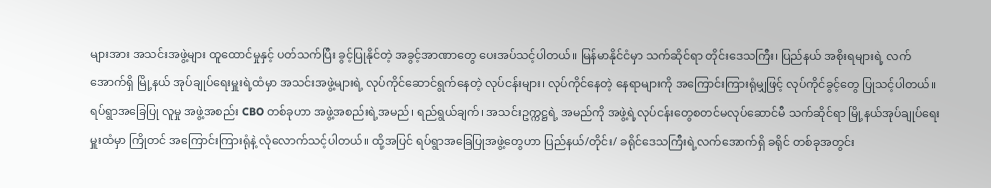များအား အသင်းအဖွဲ့များ ထူထောင်မှုနှင့် ပတ်သက်ပြီး ခွင့်ပြုနိုင်တဲ့ အခွင့်အာဏာတွေ ပေးအပ်သင့်ပါတယ်။ မြန်မာနိုင်ငံမှာ သက်ဆိုင်ရာ တိုင်းဒေသကြီး၊ ပြည်နယ် အစိုးရများရဲ့ လက်အောက်ရှိ မြို့နယ် အုပ်ချုပ်ရေးမှူးရဲ့ထံမှာ အသင်းအဖွဲ့များရဲ့ လုပ်ကိုင်ဆောင်ရွက်နေတဲ့ လုပ်ငန်းများ၊ လုပ်ကိုင်နေတဲ့ နေရာများကို အကြောင်းကြားရုံမျှဖြင့် လုပ်ကိုင်ခွင့်တွေ ပြုသင့်ပါတယ်။ ရပ်ရွာအခြေပြု လူမှု အဖွဲ့အစည်း CBO တစ်ခုဟာ အဖွဲ့အစည်းရဲ့အမည်၊ ရည်ရွယ်ချက်၊ အသင်းဥက္ကဋ္ဌရဲ့ အမည်ကို အဖွဲ့ရဲ့လုပ်ငန်းတွေစတင်မလုပ်ဆောင်မီ သက်ဆိုင်ရာ မြို့နယ်အုပ်ချုပ်ရေးမှူးထံမှာ ကြိုတင် အကြောင်းကြားရုံနဲ့ လုံလောက်သင့်ပါတယ်။ ထို့အပြင် ရပ်ရွာအခြေပြုအဖွဲ့တွေဟာ ပြည်နယ်/တိုင်း/ ခရိုင်ဒေသကြီးရဲ့လက်အောက်ရှိ ခရိုင် တစ်ခုအတွင်း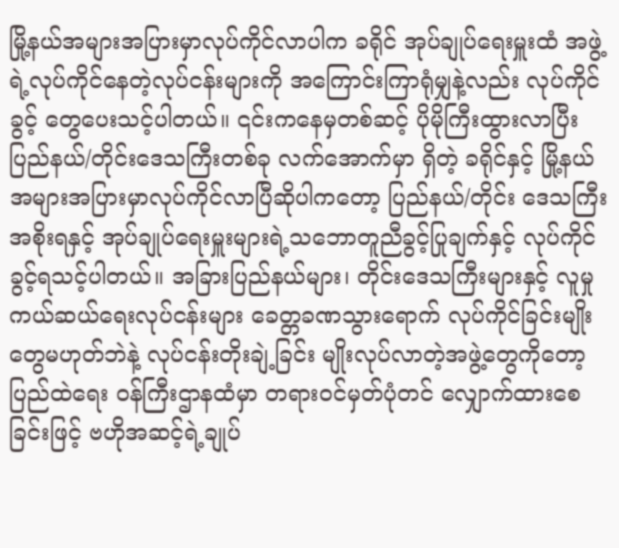မြို့နယ်အများအပြားမှာလုပ်ကိုင်လာပါက ခရိုင် အုပ်ချုပ်ရေးမှူးထံ အဖွဲ့ရဲ့လုပ်ကိုင်နေတဲ့လုပ်ငန်းများကို အကြောင်းကြာရုံမျှနဲ့လည်း လုပ်ကိုင်ခွင့် တွေပေးသင့်ပါတယ်။ ၎င်းကနေမှတစ်ဆင့် ပိုမိုကြီးထွားလာပြီး ပြည်နယ်/တိုင်းဒေသကြီးတစ်ခု လက်အောက်မှာ ရှိတဲ့ ခရိုင်နှင့် မြို့နယ်အများအပြားမှာလုပ်ကိုင်လာပြီဆိုပါကတော့ ပြည်နယ်/တိုင်း ဒေသကြီးအစိုးရနှင့် အုပ်ချုပ်ရေးမှူးများရဲ့သဘောတူညီခွင့်ပြုချက်နှင့် လုပ်ကိုင်ခွင့်ရသင့်ပါတယ်။ အခြားပြည်နယ်များ၊ တိုင်းဒေသကြီးများနှင့် လူမှုကယ်ဆယ်ရေးလုပ်ငန်းများ ခေတ္တခဏသွားရောက် လုပ်ကိုင်ခြင်းမျိုးတွေမဟုတ်ဘဲနဲ့ လုပ်ငန်းတိုးချဲ့ခြင်း မျိုးလုပ်လာတဲ့အဖွဲ့တွေကိုတော့ ပြည်ထဲရေး ဝန်ကြီးဌာနထံမှာ တရားဝင်မှတ်ပုံတင် လျှောက်ထားစေခြင်းဖြင့် ဗဟိုအဆင့်ရဲ့ချုပ်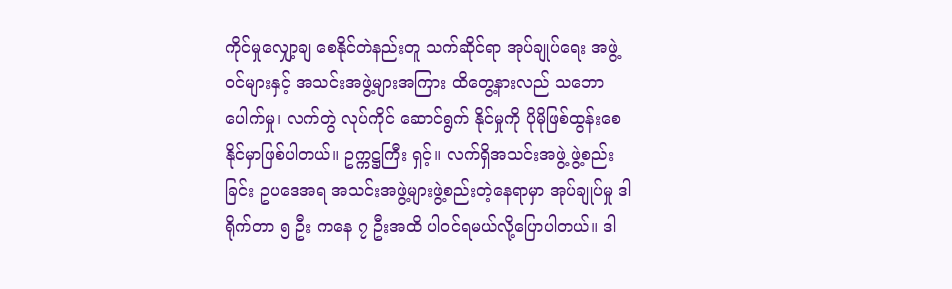ကိုင်မှုလျှော့ချ စေနိုင်တဲနည်းတူ သက်ဆိုင်ရာ အုပ်ချုပ်ရေး အဖွဲ့ဝင်များနှင့် အသင်းအဖွဲ့များအကြား ထိတွေ့နားလည် သဘောပေါက်မှု၊ လက်တွဲ လုပ်ကိုင် ဆောင်ရွက် နိုင်မှုကို ပိုမိုဖြစ်ထွန်းစေနိုင်မှာဖြစ်ပါတယ်။ ဥက္ကဋ္ဌကြီး ရှင့်။ လက်ရှိအသင်းအဖွဲ့ ဖွဲ့စည်းခြင်း ဥပဒေအရ အသင်းအဖွဲ့များဖွဲ့စည်းတဲ့နေရာမှာ အုပ်ချုပ်မှု ဒါရိုက်တာ ၅ ဦး ကနေ ၇ ဦးအထိ ပါဝင်ရမယ်လို့ပြောပါတယ်။ ဒါ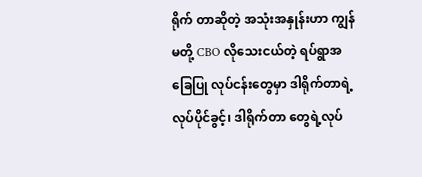ရိုက် တာဆိုတဲ့ အသုံးအနှုန်းဟာ ကျွန်မတို့ CBO လိုသေးငယ်တဲ့ ရပ်ရွာအခြေပြု လုပ်ငန်းတွေမှာ ဒါရိုက်တာရဲ့ လုပ်ပိုင်ခွင့်၊ ဒါရိုက်တာ တွေရဲ့လုပ်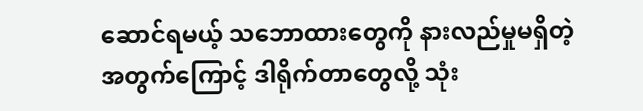ဆောင်ရမယ့် သဘောထားတွေကို နားလည်မှုမရှိတဲ့ အတွက်ကြောင့် ဒါရိုက်တာတွေလို့ သုံး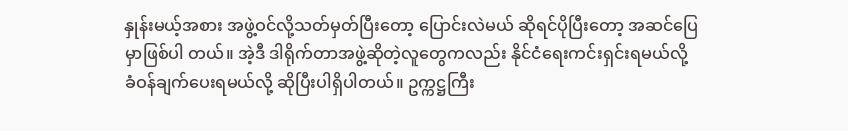နှုန်းမယ့်အစား အဖွဲ့ဝင်လို့သတ်မှတ်ပြီးတော့ ပြောင်းလဲမယ် ဆိုရင်ပိုပြီးတော့ အဆင်ပြေမှာဖြစ်ပါ တယ်။ အဲ့ဒီ ဒါရိုက်တာအဖွဲ့ဆိုတဲ့လူတွေကလည်း နိုင်ငံရေးကင်းရှင်းရမယ်လို့ ခံဝန်ချက်ပေးရမယ်လို့ ဆိုပြီးပါရှိပါတယ်။ ဥက္ကဋ္ဌကြီး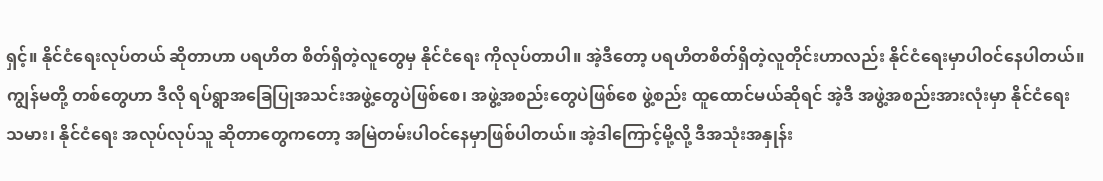ရှင့်။ နိုင်ငံရေးလုပ်တယ် ဆိုတာဟာ ပရဟိတ စိတ်ရှိတဲ့လူတွေမှ နိုင်ငံရေး ကိုလုပ်တာပါ။ အဲ့ဒီတော့ ပရဟိတစိတ်ရှိတဲ့လူတိုင်းဟာလည်း နိုင်ငံရေးမှာပါဝင်နေပါတယ်။ ကျွန်မတို့ တစ်တွေဟာ ဒီလို ရပ်ရွာအခြေပြုအသင်းအဖွဲ့တွေပဲဖြစ်စေ၊ အဖွဲ့အစည်းတွေပဲဖြစ်စေ ဖွဲ့စည်း ထူထောင်မယ်ဆိုရင် အဲ့ဒီ အဖွဲ့အစည်းအားလုံးမှာ နိုင်ငံရေးသမား၊ နိုင်ငံရေး အလုပ်လုပ်သူ ဆိုတာတွေကတော့ အမြဲတမ်းပါဝင်နေမှာဖြစ်ပါတယ်။ အဲ့ဒါကြောင့်မို့လို့ ဒီအသုံးအနှုန်း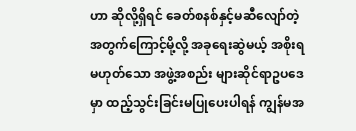ဟာ ဆိုလို့ရှိရင် ခေတ်စနစ်နှင့်မဆီလျော်တဲ့အတွက်ကြောင့်မို့လို့ အခုရေးဆွဲမယ့် အစိုးရမဟုတ်သော အဖွဲ့အစည်း များဆိုင်ရာဥပဒေမှာ ထည့်သွင်းခြင်းမပြုပေးပါရန် ကျွန်မအ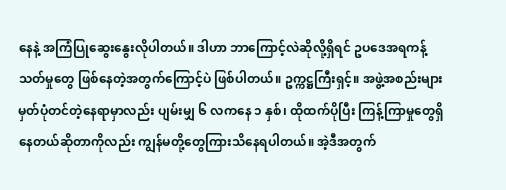နေနဲ့ အကြံပြုဆွေးနွေးလိုပါတယ်။ ဒါဟာ ဘာကြောင့်လဲဆိုလို့ရှိရင် ဥပဒေအရကန့်သတ်မှုတွေ ဖြစ်နေတဲ့အတွက်ကြောင့်ပဲ ဖြစ်ပါတယ်။ ဥက္ကဋ္ဌကြီးရှင့်။ အဖွဲ့အစည်းများမှတ်ပုံတင်တဲ့နေရာမှာလည်း ပျမ်းမျှ ၆ လကနေ ၁ နှစ်၊ ထိုထက်ပိုပြီး ကြန့်ကြာမှုတွေရှိနေတယ်ဆိုတာကိုလည်း ကျွန်မတို့တွေကြားသိနေရပါတယ်။ အဲ့ဒီအတွက်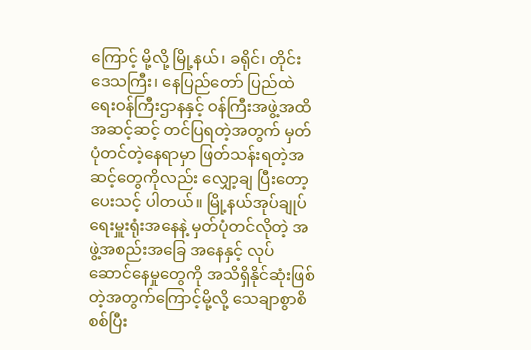ကြောင့် မို့လို့ မြို့နယ်၊ ခရိုင်၊ တိုင်းဒေသကြီး၊ နေပြည်တော် ပြည်ထဲရေးဝန်ကြီးဌာနနှင့် ဝန်ကြီးအဖွဲ့အထိ အဆင့်ဆင့် တင်ပြရတဲ့အတွက် မှတ်ပုံတင်တဲ့နေရာမှာ ဖြတ်သန်းရတဲ့အဆင့်တွေကိုလည်း လျှော့ချ ပြီးတော့ပေးသင့် ပါတယ်။ မြို့နယ်အုပ်ချုပ်ရေးမှူးရုံးအနေနဲ့ မှတ်ပုံတင်လိုတဲ့ အဖွဲ့အစည်းအခြေ အနေနှင့် လုပ်ဆောင်နေမှုတွေကို အသိရှိနိုင်ဆုံးဖြစ်တဲ့အတွက်ကြောင့်မို့လို့ သေချာစွာစိစစ်ပြီး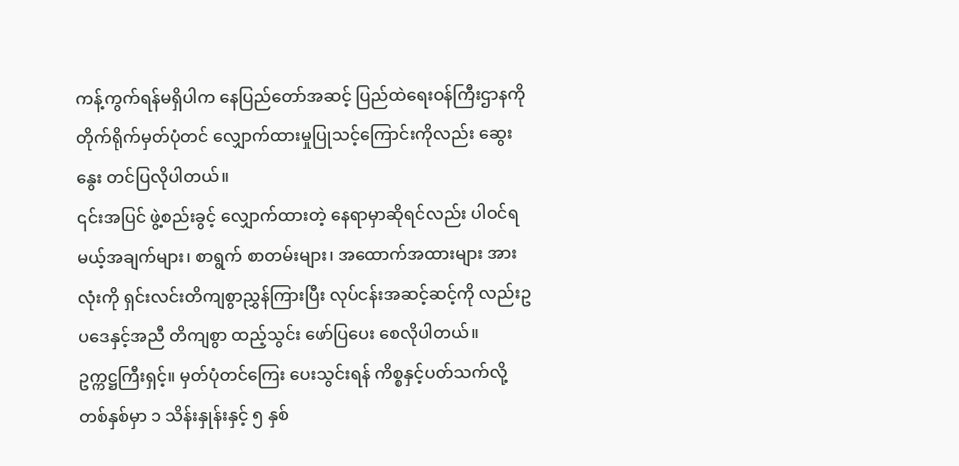ကန့်ကွက်ရန်မရှိပါက နေပြည်တော်အဆင့် ပြည်ထဲရေးဝန်ကြီးဌာနကို တိုက်ရိုက်မှတ်ပုံတင် လျှောက်ထားမှုပြုသင့်ကြောင်းကိုလည်း ဆွေးနွေး တင်ပြလိုပါတယ်။
၎င်းအပြင် ဖွဲ့စည်းခွင့် လျှောက်ထားတဲ့ နေရာမှာဆိုရင်လည်း ပါဝင်ရမယ့်အချက်များ၊ စာရွက် စာတမ်းများ၊ အထောက်အထားများ အားလုံးကို ရှင်းလင်းတိကျစွာညွှန်ကြားပြီး လုပ်ငန်းအဆင့်ဆင့်ကို လည်းဥပဒေနှင့်အညီ တိကျစွာ ထည့်သွင်း ဖော်ပြပေး စေလိုပါတယ်။
ဥက္ကဋ္ဌကြီးရှင့်။ မှတ်ပုံတင်ကြေး ပေးသွင်းရန် ကိစ္စနှင့်ပတ်သက်လို့ တစ်နှစ်မှာ ၁ သိန်းနှုန်းနှင့် ၅ နှစ်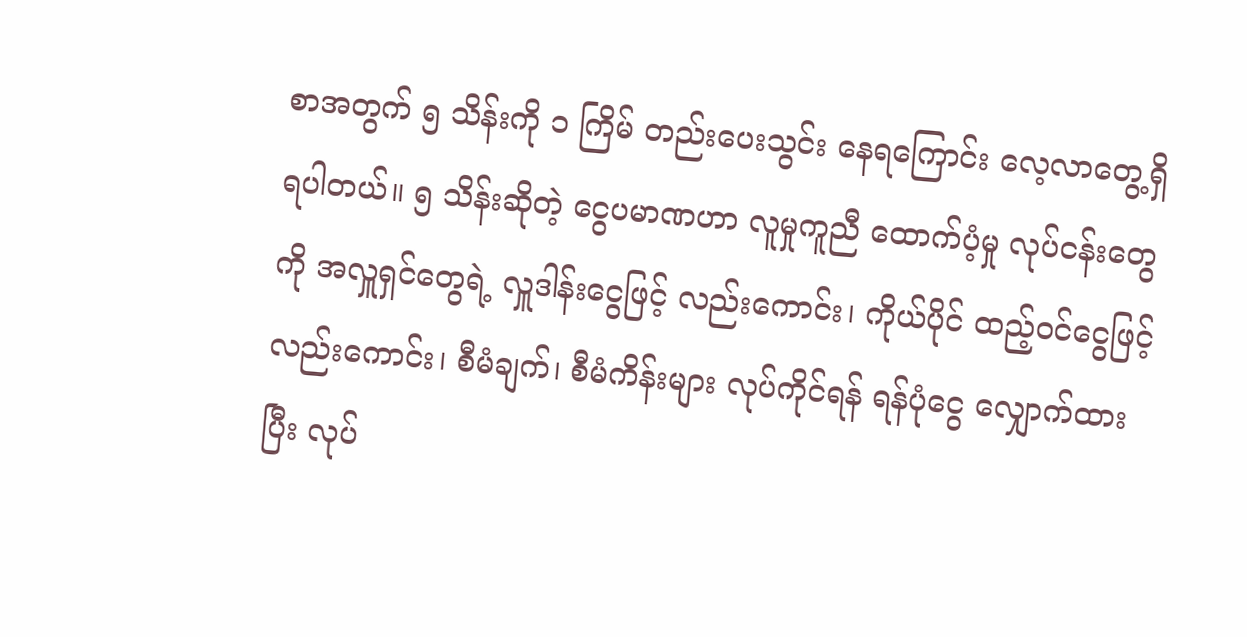စာအတွက် ၅ သိန်းကို ၁ ကြိမ် တည်းပေးသွင်း နေရကြောင်း လေ့လာတွေ့ရှိရပါတယ်။ ၅ သိန်းဆိုတဲ့ ငွေပမာဏဟာ လူမှုကူညီ ထောက်ပံ့မှု လုပ်ငန်းတွေကို အလှူရှင်တွေရဲ့ လှူဒါန်းငွေဖြင့် လည်းကောင်း၊ ကိုယ်ပိုင် ထည့်ဝင်ငွေဖြင့် လည်းကောင်း၊ စီမံချက်၊ စီမံကိန်းများ လုပ်ကိုင်ရန် ရန်ပုံငွေ လျှောက်ထားပြီး လုပ်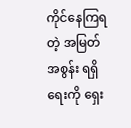ကိုင်နေကြရတဲ့ အမြတ်အစွန်း ရရှိရေးကို ရှေး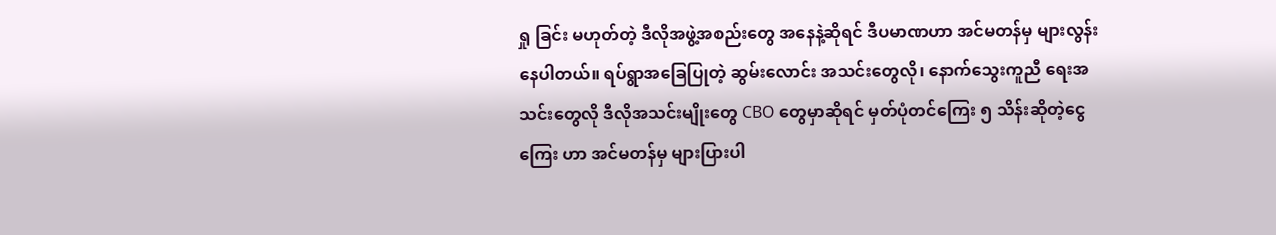ရှု ခြင်း မဟုတ်တဲ့ ဒီလိုအဖွဲ့အစည်းတွေ အနေနဲ့ဆိုရင် ဒီပမာဏဟာ အင်မတန်မှ များလွန်းနေပါတယ်။ ရပ်ရွာအခြေပြုတဲ့ ဆွမ်းလောင်း အသင်းတွေလို၊ နောက်သွေးကူညီ ရေးအသင်းတွေလို ဒီလိုအသင်းမျိုးတွေ CBO တွေမှာဆိုရင် မှတ်ပုံတင်ကြေး ၅ သိန်းဆိုတဲ့ငွေကြေး ဟာ အင်မတန်မှ များပြားပါ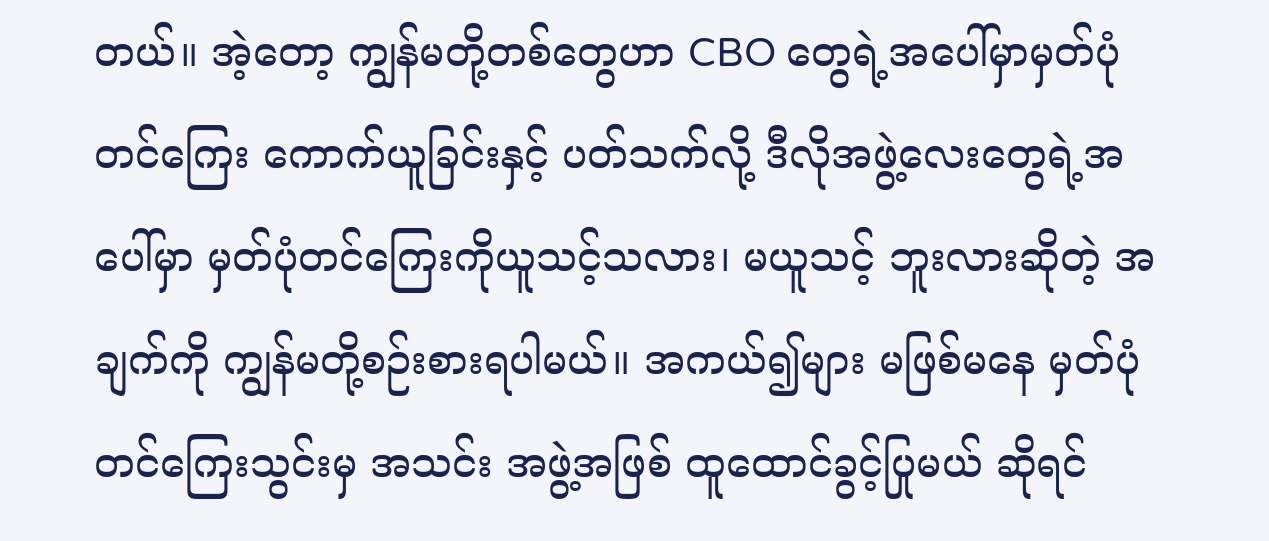တယ်။ အဲ့တော့ ကျွန်မတို့တစ်တွေဟာ CBO တွေရဲ့အပေါ်မှာမှတ်ပုံတင်ကြေး ကောက်ယူခြင်းနှင့် ပတ်သက်လို့ ဒီလိုအဖွဲ့လေးတွေရဲ့အပေါ်မှာ မှတ်ပုံတင်ကြေးကိုယူသင့်သလား၊ မယူသင့် ဘူးလားဆိုတဲ့ အချက်ကို ကျွန်မတို့စဉ်းစားရပါမယ်။ အကယ်၍များ မဖြစ်မနေ မှတ်ပုံတင်ကြေးသွင်းမှ အသင်း အဖွဲ့အဖြစ် ထူထောင်ခွင့်ပြုမယ် ဆိုရင်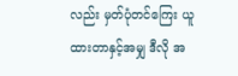လည်း မှတ်ပုံတင်ကြေး ယူထားတာနှင့်အမျှ ဒီလို အ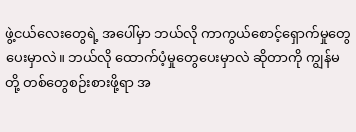ဖွဲ့ငယ်လေးတွေရဲ့ အပေါ်မှာ ဘယ်လို ကာကွယ်စောင့်ရှောက်မှုတွေ ပေးမှာလဲ။ ဘယ်လို ထောက်ပံ့မှုတွေပေးမှာလဲ ဆိုတာကို ကျွန်မတို့ တစ်တွေစဉ်းစားဖို့ရာ အ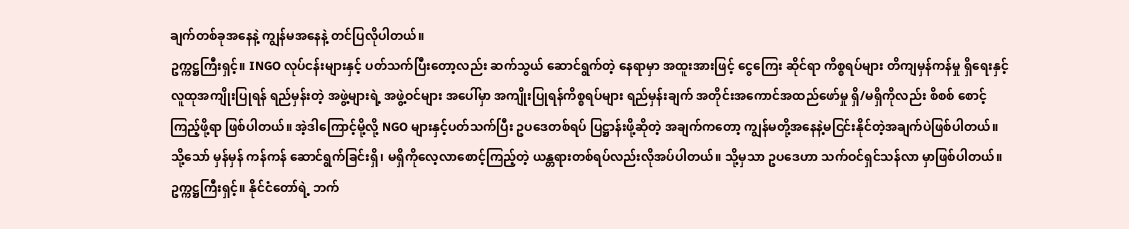ချက်တစ်ခုအနေနဲ့ ကျွန်မအနေနဲ့ တင်ပြလိုပါတယ်။
ဥက္ကဋ္ဌကြီးရှင့်။ INGO လုပ်ငန်းများနှင့် ပတ်သက်ပြီးတော့လည်း ဆက်သွယ် ဆောင်ရွက်တဲ့ နေရာမှာ အထူးအားဖြင့် ငွေကြေး ဆိုင်ရာ ကိစ္စရပ်များ တိကျမှန်ကန်မှု ရှိရေးနှင့် လူထုအကျိုးပြုရန် ရည်မှန်းတဲ့ အဖွဲ့များရဲ့ အဖွဲ့ဝင်များ အပေါ်မှာ အကျိုးပြုရန်ကိစ္စရပ်များ ရည်မှန်းချက် အတိုင်းအကောင်အထည်ဖော်မှု ရှိ/မရှိကိုလည်း စိစစ် စောင့်ကြည့်ဖို့ရာ ဖြစ်ပါတယ်။ အဲ့ဒါကြောင့်မို့လို့ NGO များနှင့်ပတ်သက်ပြီး ဥပဒေတစ်ရပ် ပြဋ္ဌာန်းဖို့ဆိုတဲ့ အချက်ကတော့ ကျွန်မတို့အနေနဲ့မငြင်းနိုင်တဲ့အချက်ပဲဖြစ်ပါတယ်။ သို့သော် မှန်မှန် ကန်ကန် ဆောင်ရွက်ခြင်းရှိ၊ မရှိကိုလေ့လာစောင့်ကြည့်တဲ့ ယန္တရားတစ်ရပ်လည်းလိုအပ်ပါတယ်။ သို့မှသာ ဥပဒေဟာ သက်ဝင်ရှင်သန်လာ မှာဖြစ်ပါတယ်။
ဥက္ကဋ္ဌကြီးရှင့်။ နိုင်ငံတော်ရဲ့ ဘက်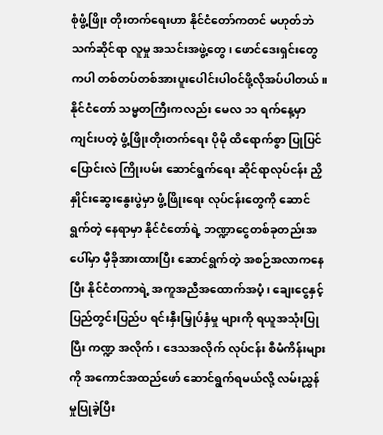စုံဖွံ့ဖြိုး တိုးတက်ရေးဟာ နိုင်ငံတော်ကတင် မဟုတ်ဘဲ သက်ဆိုင်ရာ လူမှု အသင်းအဖွဲ့တွေ၊ ဖောင်ဒေးရှင်းတွေ ကပါ တစ်တပ်တစ်အားပူးပေါင်းပါဝင်ဖို့လိုအပ်ပါတယ်။ နိုင်ငံတော် သမ္မတကြီးကလည်း မေလ ၁၁ ရက်နေ့မှာကျင်းပတဲ့ ဖွံ့ဖြိုးတိုးတက်ရေး ပိုမို ထိရောက်စွာ ပြုပြင်ပြောင်းလဲ ကြိုးပမ်း ဆောင်ရွက်ရေး ဆိုင်ရာလုပ်ငန်း ညှိနှိုင်းဆွေးနွေးပွဲမှာ ဖွံ့ဖြိုးရေး လုပ်ငန်းတွေကို ဆောင်ရွက်တဲ့ နေရာမှာ နိုင်ငံတော်ရဲ့ ဘဏ္ဍာငွေတစ်ခုတည်းအပေါ်မှာ မှီခိုအားထားပြီး ဆောင်ရွက်တဲ့ အစဉ်အလာကနေပြီး နိုင်ငံတကာရဲ့ အကူအညီအထောက်အပံ့၊ ချေးငွေနှင့် ပြည်တွင်းပြည်ပ ရင်းနှီးမြှုပ်နှံမှု များကို ရယူအသုံးပြုပြီး ကဏ္ဍ အလိုက်၊ ဒေသအလိုက် လုပ်ငန်း စီမံကိန်းများကို အကောင်အထည်ဖော် ဆောင်ရွက်ရမယ်လို့ လမ်းညွှန် မှုပြုခဲ့ပြီး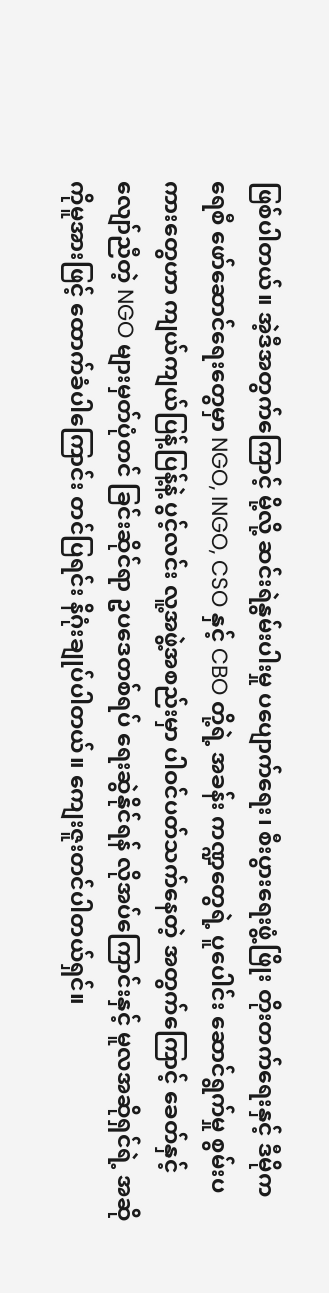ဖြစ်ပါတယ်။ အဲ့ဒီအတွက်ကြောင့် မို့လို့ ဆင်းရဲနွမ်းပါးမှု ပပျောက်ရေး၊ စီးပွားရေးဖွံ့ဖြိုး တိုးတက်ရေးနှင့် ဒီမိုကရေစီ ဖော်ဆောင်ရေးတွေမှာ NGO, INGO, CSO နှင့် CBO တို့ရဲ့ အခန်း ကဏ္ဍတွေရဲ့ ပူပေါင်း ဆောင်ရွက်မှု စွမ်းပကားတွေဟာ ကျယ်ကျယ်ပြန့်ပြန့်နဲ့ ပွင့်လင်း လူ့အဖွဲ့အစည်းမှာ ပါဝင်ပတ်သက်နေတဲ့ အတွက်ကြောင့် ခေတ်နှင့်လျော်ညီတဲ့ NGO များမှတ်ပုံတင် ခြင်းဆိုင်ရာ ဥပဒေတစ်ရပ် ရေးဆွဲနိုင်ရန် လိုအပ်ကြောင်းနှင့် မူလအဆိုရှင်ရဲ့ အဆိုကိုမူအားဖြင့် ထောက်ခံပါကြောင်း တင်ပြရင်း နိဂုံးချုပ်ပါတယ်။ ကျေးဇူးတင်ပါတယ်ရှင်။